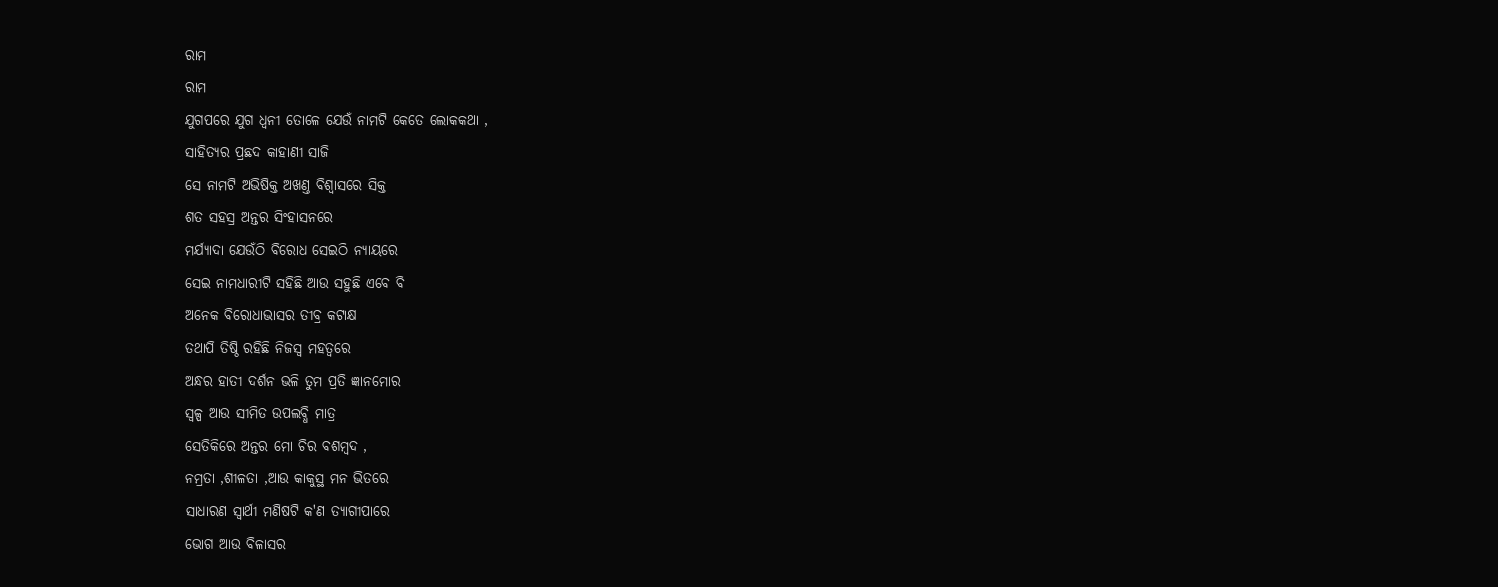ରାମ
ରାମ
ଯୁଗପରେ ଯୁଗ ଧ୍ବନୀ ତୋଳେ ଯେଉଁ ନାମଟି କେତେ ଲୋକକଥା ,
ସାହିତ୍ଯର ପ୍ରଛଦ କାହାଣୀ ସାଜି
ସେ ନାମଟି ଅଭିଷିକ୍ତ ଅଖଣ୍ତ ବିଶ୍ବାସରେ ସିକ୍ତ
ଶତ ସହସ୍ର ଅନ୍ତର ସିଂହାସନରେ
ମର୍ଯ୍ୟାଦା ଯେଉଁଠି ବିରୋଧ ସେଇଠି ନ୍ୟାୟରେ
ସେଇ ନାମଧାରୀଟି ସହିଛି ଆଉ ସହୁଛି ଏବେ ବି
ଅନେକ ବିରୋଧାଭାସର ତୀବ୍ର କଟାକ୍ଷ
ତଥାପି ତିଷ୍ଠି ରହିଛି ନିଜସ୍ବ ମହତ୍ବରେ
ଅନ୍ଧର ହାତୀ ଦର୍ଶନ ଭଳି ତୁମ ପ୍ରତି ଜ୍ଞାନମୋର
ସ୍ବଳ୍ପ ଆଉ ସୀମିତ ଉପଲବ୍ଧି ମାତ୍ର
ସେତିକିରେ ଅନ୍ତର ମୋ ଚିର ବଶମ୍ବଦ ,
ନମ୍ରତା ,ଶୀଳତା ,ଆଉ କାକୁସ୍ଥ ମନ ଭିତରେ
ସାଧାରଣ ସ୍ବାର୍ଥୀ ମଣିଷଟି କ'ଣ ତ୍ଯାଗୀପାରେ
ଭୋଗ ଆଉ ବିଳାସର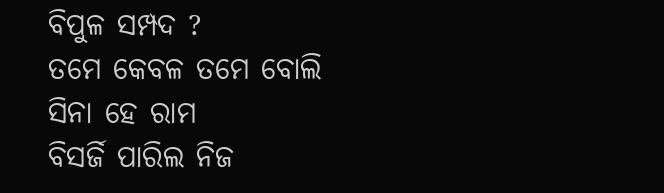ବିପୁଳ ସମ୍ପଦ ?
ତମେ କେବଳ ତମେ ବୋଲି ସିନା ହେ ରାମ
ବିସର୍ଜି ପାରିଲ ନିଜ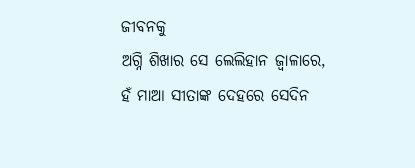ଜୀବନକୁ
ଅଗ୍ନି ଶିଖାର ସେ ଲେଲିହାନ ଜ୍ବାଳାରେ,
ହଁ ମାଆ ସୀତାଙ୍କ ଦେହରେ ସେଦିନ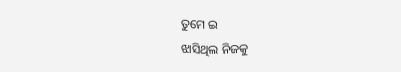ତୁମେ ଇ
ଝାସିଥିଲ ନିଜକୁ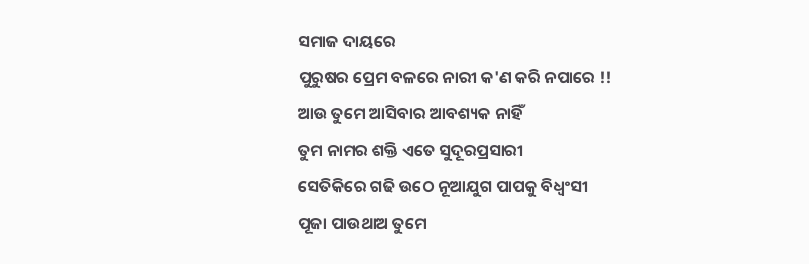ସମାଜ ଦାୟରେ
ପୁରୁଷର ପ୍ରେମ ବଳରେ ନାରୀ କ'ଣ କରି ନପାରେ !!
ଆଉ ତୁମେ ଆସିବାର ଆବଶ୍ୟକ ନାହିଁ
ତୁମ ନାମର ଶକ୍ତି ଏତେ ସୁଦୂରପ୍ରସାରୀ
ସେତିକିରେ ଗଢି ଉଠେ ନୂଆଯୁଗ ପାପକୁ ବିଧ୍ବଂସୀ
ପୂଜା ପାଉଥାଅ ତୁମେ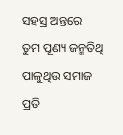ସହସ୍ର ଅନ୍ତରେ
ତୁମ ପୂଣ୍ୟ ଜନ୍ମତିଥି ପାଳୁଥିଉ ସମାଜ
ପ୍ରତି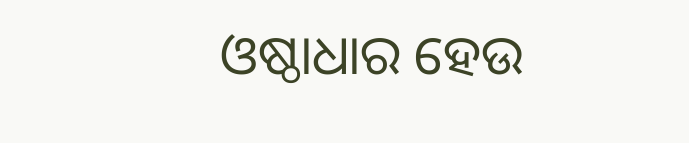ଓଷ୍ଠାଧାର ହେଉ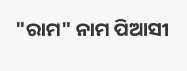"ରାମ" ନାମ ପିଆସୀ